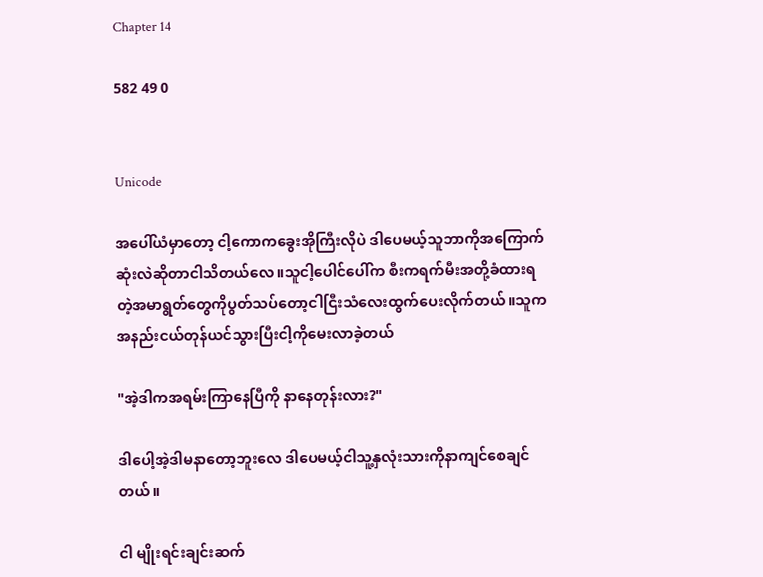Chapter 14

582 49 0


Unicode

အပေါ်ယံမှာတော့ ငါ့ကောကခွေးအိုကြီးလိုပဲ ဒါပေမယ့်သူဘာကိုအကြောက်ဆုံးလဲဆိုတာငါသိတယ်လေ။သူငါ့ပေါင်ပေါ်က စီးကရက်မီးအတို့ခံထားရတဲ့အမာရွတ်တွေကိုပွတ်သပ်တော့ငါငြီးသံလေးထွက်ပေးလိုက်တယ်။သူကအနည်းငယ်တုန်ယင်သွားပြီးငါ့ကိုမေးလာခဲ့တယ်

"အဲ့ဒါကအရမ်းကြာနေပြီကို နာနေတုန်းလား?"

ဒါပေါ့အဲ့ဒါမနာတော့ဘူးလေ ဒါပေမယ့်ငါသူ့နှလုံးသားကိုနာကျင်စေချင်တယ်။

ငါ မျိုးရင်းချင်းဆက်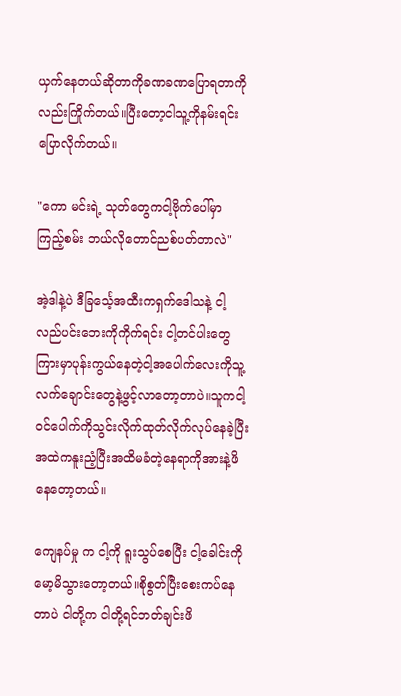ယှက်နေတယ်ဆိုတာကိုခဏခဏပြောရတာကိုလည်းကြိုက်တယ်။ပြီးတော့ငါသူ့ကိုနမ်းရင်းပြောလိုက်တယ်။

"ကော မင်းရဲ့ သုတ်တွေကငါ့ဗိုက်ပေါ်မှာ ကြည့်စမ်း ဘယ်လိုတောင်ညစ်ပတ်တာလဲ"

အဲ့ဒါနဲ့ပဲ ဒီခြင်္သေ့အထီးကရှက်ဒေါသနဲ့ ငါ့လည်ပင်းဘေးကိုကိုက်ရင်း ငါ့တင်ပါးတွေကြားမှာပုန်းကွယ်နေတဲ့ငါ့အပေါက်လေးကိုသူ့လက်ချောင်းတွေနဲ့ဖွင့်လာတော့တာပဲ။သူကငါ့ဝင်ပေါက်ကိုသွင်းလိုက်ထုတ်လိုက်လုပ်နေခဲ့ပြီးအထဲကနူးညံ့ပြီးအထိမခံတဲ့နေရာကိုအားနဲ့ဖိနေတော့တယ်။

ကျေနပ်မှု က ငါ့ကို ရူးသွပ်စေပြီး ငါ့ခေါင်းကိုမော့မိသွားတော့တယ်။စိုစွတ်ပြီးစေးကပ်နေတာပဲ ငါတို့က ငါတို့ရင်ဘတ်ချင်းဖိ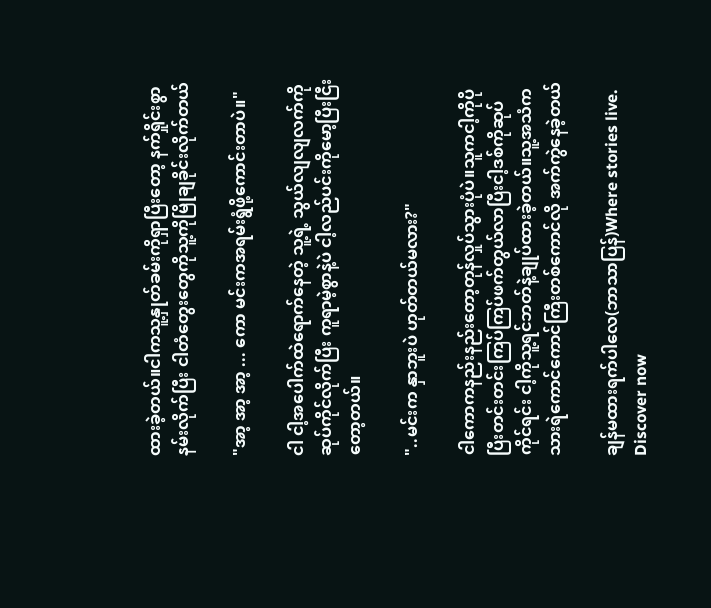ထားခဲ့တယ်။ငါကသူ့နှုတ်ခမ်းကိုရှာပြီးတော့ နက်ရှိုင်းစွာနမ်းလိုက်ပြီး ငါတံတွေးတွေကိုသူ့ကိုမြိုချခိုင်းလိုက်တယ်

"အာ့ အာ့ အာ့ ... ကော မင်းကအရမ်းရွံဖို့ကောင်းတာပဲ။"

ငါ ငါ့အပေါက်ထဲရောက်နေတဲ့ သူ့ရဲ့ သွယ်လျလျလက်ကိုဆုပ်ကိုင်လိုက်ပြီး ကူရာမဲ့စွာနဲ့ပဲ ငါ့လည်ပင်းကိုမော့ပြီးငြီးတော့တယ်။

"..မင်းက နှာဘူးပဲ ဟုတ်တယ်မလား?"

ငါကောကနည်းနည်းတော့တုန်လှုပ်သွားပုံပဲ။သူကငါ့ကိုပိုပြီးတင်းတင်းကြပ်ကြပ်ဖက်တွယ်လာပြီးငါ့ဒစ်ကိုဆုပ်ကိုင်ရင်း ငါ့ကိုသူ့ရင်ဘတ်နဲ့ချုပ်ထားခဲ့တယ်။သူ့အသံက သားရဲကောင်ကောင်ကြီးတစ်ကောင်လို အက်ကွဲနေခဲ့တယ်

ချန်မထားရက်ပါလေ(ဘာသာပြန်)Where stories live. Discover now